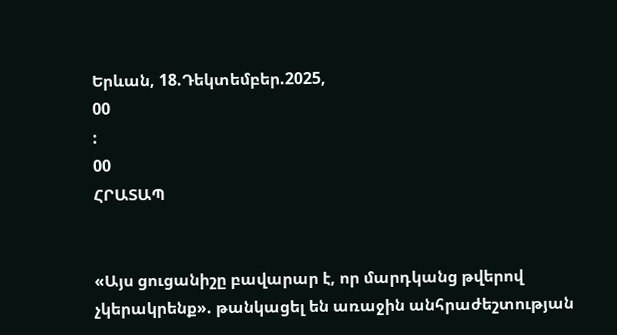Երևան, 18.Դեկտեմբեր.2025,
00
:
00
ՀՐԱՏԱՊ


«Այս ցուցանիշը բավարար է, որ մարդկանց թվերով չկերակրենք». թանկացել են առաջին անհրաժեշտության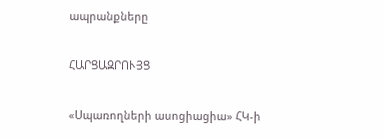ապրանքները

ՀԱՐՑԱԶՐՈՒՅՑ

«Սպառողների ասոցիացիա» ՀԿ-ի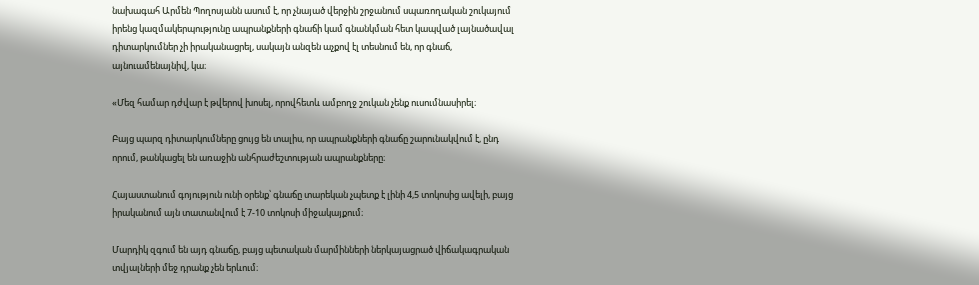նախագահ Արմեն Պողոսյանն ասում է, որ չնայած վերջին շրջանում սպառողական շուկայում իրենց կազմակերպությունը ապրանքների գնաճի կամ գնանկման հետ կապված լայնածավալ դիտարկումներ չի իրականացրել, սակայն անզեն աչքով էլ տեսնում են, որ գնաճ, այնուամենայնիվ, կա։

«Մեզ համար դժվար է թվերով խոսել, որովհետև ամբողջ շուկան չենք ուսումնասիրել։

Բայց պարզ դիտարկումները ցույց են տալիս, որ ապրանքների գնաճը շարունակվում է, ընդ որում, թանկացել են առաջին անհրաժեշտության ապրանքները։

Հայաստանում գոյություն ունի օրենք՝ գնաճը տարեկան չպետք է լինի 4,5 տոկոսից ավելի, բայց իրականում այն տատանվում է 7-10 տոկոսի միջակայքում։

Մարդիկ զգում են այդ գնաճը, բայց պետական մարմինների ներկայացրած վիճակագրական տվյալների մեջ դրանք չեն երևում։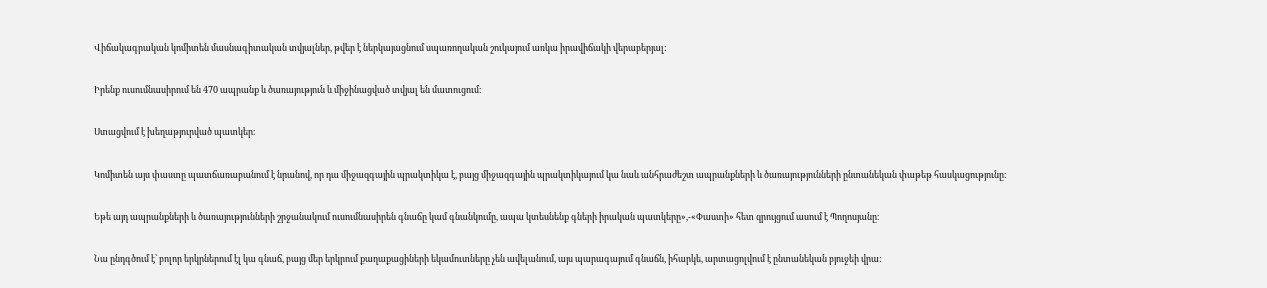Վիճակագրական կոմիտեն մասնագիտական տվյալներ, թվեր է ներկայացնում սպառողական շուկայում առկա իրավիճակի վերաբերյալ։

Իրենք ուսումնասիրում են 470 ապրանք և ծառայություն և միջինացված տվյալ են մատուցում։

Ստացվում է խեղաթյուրված պատկեր։

Կոմիտեն այս փաստը պատճառաբանում է նրանով, որ դա միջազգային պրակտիկա է, բայց միջազգային պրակտիկայում կա նաև անհրաժեշտ ապրանքների և ծառայությունների ընտանեկան փաթեթ հասկացությունը։

Եթե այդ ապրանքների և ծառայությունների շրջանակում ուսումնասիրեն գնաճը կամ գնանկումը, ապա կտեսնենք գների իրական պատկերը»,-«Փաստի» հետ զրույցում ասում է Պողոսյանը։

Նա ընդգծում է՝ բոլոր երկրներում էլ կա գնաճ, բայց մեր երկրում քաղաքացիների եկամուտները չեն ավելանում, այս պարագայում գնաճն, իհարկե, արտացոլվում է ընտանեկան բյուջեի վրա: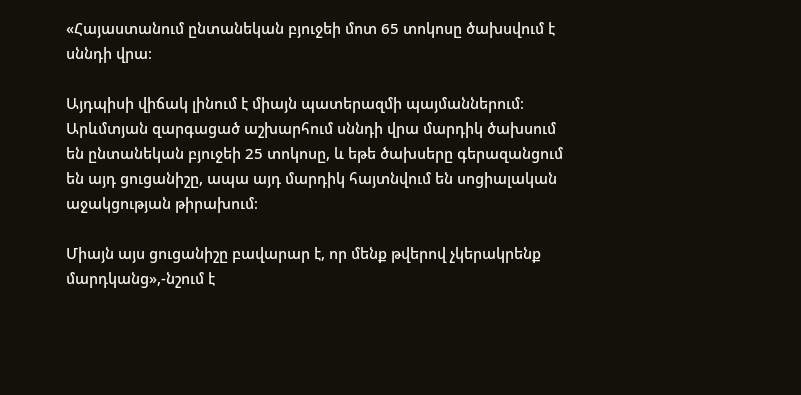«Հայաստանում ընտանեկան բյուջեի մոտ 65 տոկոսը ծախսվում է սննդի վրա։

Այդպիսի վիճակ լինում է միայն պատերազմի պայմաններում։ Արևմտյան զարգացած աշխարհում սննդի վրա մարդիկ ծախսում են ընտանեկան բյուջեի 25 տոկոսը, և եթե ծախսերը գերազանցում են այդ ցուցանիշը, ապա այդ մարդիկ հայտնվում են սոցիալական աջակցության թիրախում։

Միայն այս ցուցանիշը բավարար է, որ մենք թվերով չկերակրենք մարդկանց»,-նշում է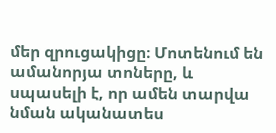մեր զրուցակիցը։ Մոտենում են ամանորյա տոները, և սպասելի է, որ ամեն տարվա նման ականատես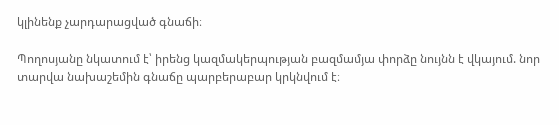կլինենք չարդարացված գնաճի։

Պողոսյանը նկատում է՝ իրենց կազմակերպության բազմամյա փորձը նույնն է վկայում. նոր տարվա նախաշեմին գնաճը պարբերաբար կրկնվում է։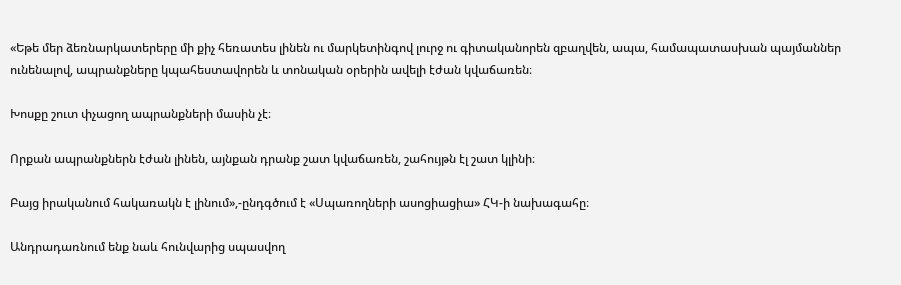«Եթե մեր ձեռնարկատերերը մի քիչ հեռատես լինեն ու մարկետինգով լուրջ ու գիտականորեն զբաղվեն, ապա, համապատասխան պայմաններ ունենալով, ապրանքները կպահեստավորեն և տոնական օրերին ավելի էժան կվաճառեն։

Խոսքը շուտ փչացող ապրանքների մասին չէ։

Որքան ապրանքներն էժան լինեն, այնքան դրանք շատ կվաճառեն, շահույթն էլ շատ կլինի։

Բայց իրականում հակառակն է լինում»,-ընդգծում է «Սպառողների ասոցիացիա» ՀԿ-ի նախագահը։

Անդրադառնում ենք նաև հունվարից սպասվող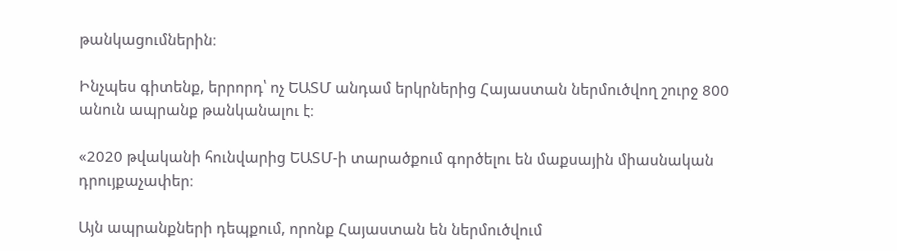թանկացումներին։

Ինչպես գիտենք, երրորդ՝ ոչ ԵԱՏՄ անդամ երկրներից Հայաստան ներմուծվող շուրջ 800 անուն ապրանք թանկանալու է։

«2020 թվականի հունվարից ԵԱՏՄ-ի տարածքում գործելու են մաքսային միասնական դրույքաչափեր։

Այն ապրանքների դեպքում, որոնք Հայաստան են ներմուծվում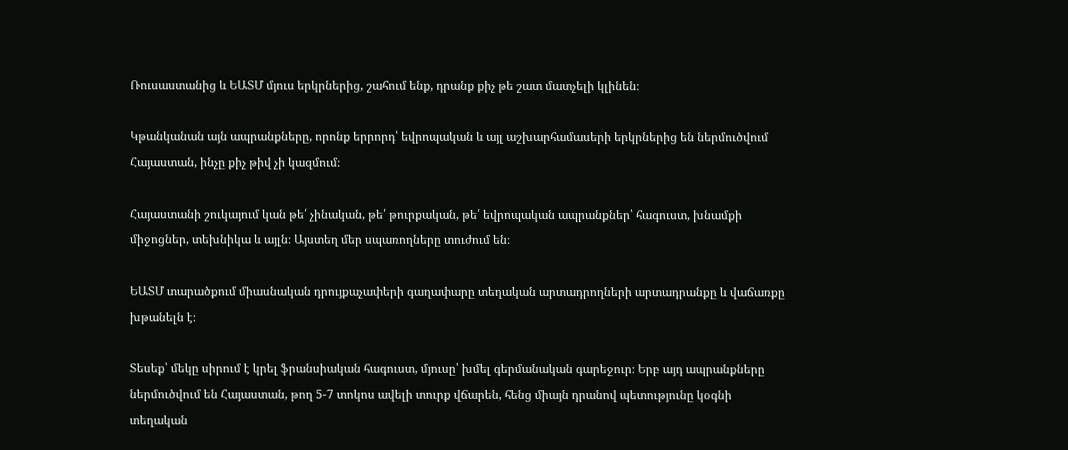Ռուսաստանից և ԵԱՏՄ մյուս երկրներից, շահում ենք, դրանք քիչ թե շատ մատչելի կլինեն։

Կթանկանան այն ապրանքները, որոնք երրորդ՝ եվրոպական և այլ աշխարհամասերի երկրներից են ներմուծվում Հայաստան, ինչը քիչ թիվ չի կազմում։

Հայաստանի շուկայում կան թե՛ չինական, թե՛ թուրքական, թե՛ եվրոպական ապրանքներ՝ հագուստ, խնամքի միջոցներ, տեխնիկա և այլն։ Այստեղ մեր սպառողները տուժում են։

ԵԱՏՄ տարածքում միասնական դրույքաչափերի գաղափարը տեղական արտադրողների արտադրանքը և վաճառքը խթանելն է։

Տեսեք՝ մեկը սիրում է կրել ֆրանսիական հագուստ, մյուսը՝ խմել գերմանական գարեջուր։ Երբ այդ ապրանքները ներմուծվում են Հայաստան, թող 5-7 տոկոս ավելի տուրք վճարեն, հենց միայն դրանով պետությունը կօգնի տեղական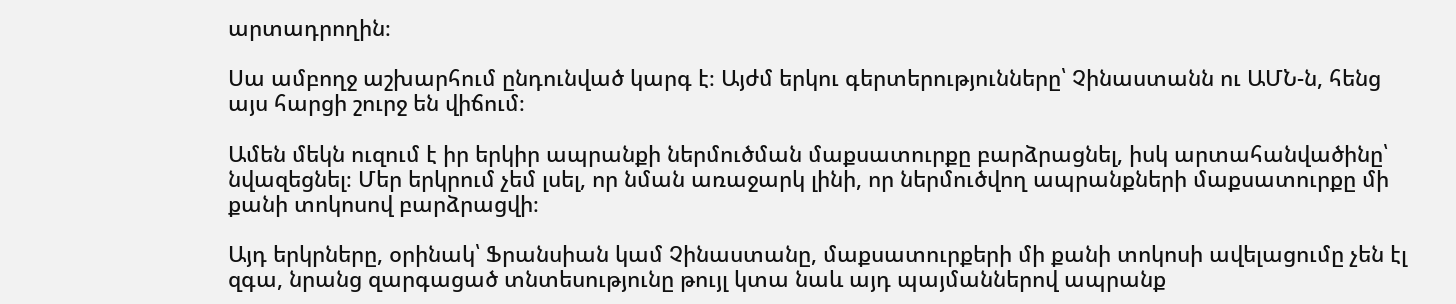արտադրողին։

Սա ամբողջ աշխարհում ընդունված կարգ է։ Այժմ երկու գերտերությունները՝ Չինաստանն ու ԱՄՆ-ն, հենց այս հարցի շուրջ են վիճում։

Ամեն մեկն ուզում է իր երկիր ապրանքի ներմուծման մաքսատուրքը բարձրացնել, իսկ արտահանվածինը՝ նվազեցնել։ Մեր երկրում չեմ լսել, որ նման առաջարկ լինի, որ ներմուծվող ապրանքների մաքսատուրքը մի քանի տոկոսով բարձրացվի։

Այդ երկրները, օրինակ՝ Ֆրանսիան կամ Չինաստանը, մաքսատուրքերի մի քանի տոկոսի ավելացումը չեն էլ զգա, նրանց զարգացած տնտեսությունը թույլ կտա նաև այդ պայմաններով ապրանք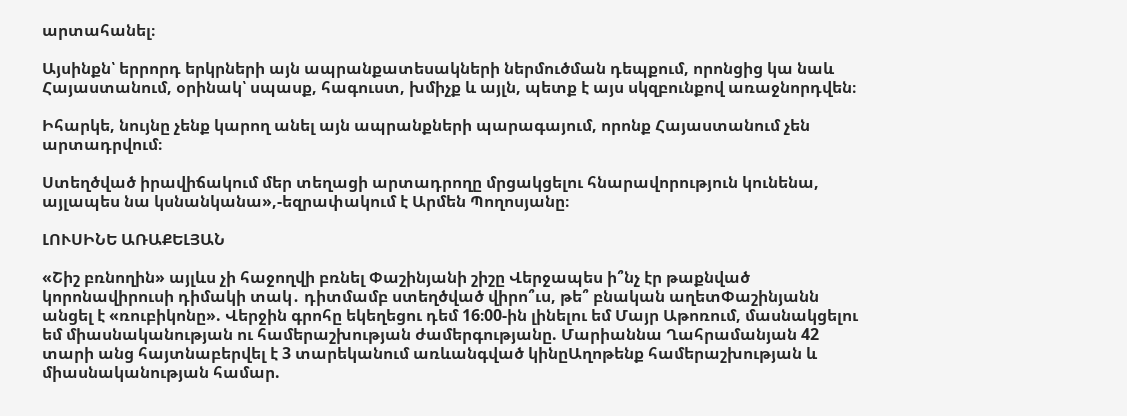արտահանել։

Այսինքն՝ երրորդ երկրների այն ապրանքատեսակների ներմուծման դեպքում, որոնցից կա նաև Հայաստանում, օրինակ՝ սպասք, հագուստ, խմիչք և այլն, պետք է այս սկզբունքով առաջնորդվեն։

Իհարկե, նույնը չենք կարող անել այն ապրանքների պարագայում, որոնք Հայաստանում չեն արտադրվում։

Ստեղծված իրավիճակում մեր տեղացի արտադրողը մրցակցելու հնարավորություն կունենա, այլապես նա կսնանկանա»,-եզրափակում է Արմեն Պողոսյանը։

ԼՈՒՍԻՆԵ ԱՌԱՔԵԼՅԱՆ

«Շիշ բռնողին» այլևս չի հաջողվի բռնել Փաշինյանի շիշը Վերջապես ի՞նչ էր թաքնված կորոնավիրուսի դիմակի տակ․ դիտմամբ ստեղծված վիրո՞ւս, թե՞ բնական աղետՓաշինյանն անցել է «ռուբիկոնը». Վերջին գրոհը եկեղեցու դեմ 16։00-ին լինելու եմ Մայր Աթոռում, մասնակցելու եմ միասնականության ու համերաշխության ժամերգությանը. Մարիաննա Ղահրամանյան 42 տարի անց հայտնաբերվել է 3 տարեկանում առևանգված կինըԱղոթենք համերաշխության և միասնականության համար.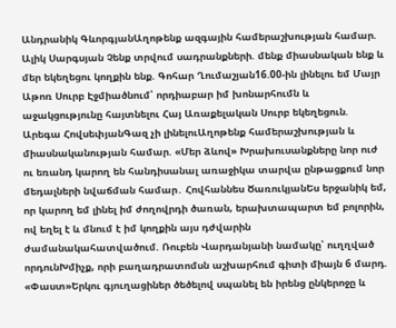Անդրանիկ ԳևորգյանԱղոթենք ազգային համերաշխության համար. Ալիկ Սարգսյան Չենք տրվում սադրանքների. մենք միասնական ենք և մեր եկեղեցու կողքին ենք. Գոհար Ղումաշյան16.00-ին լինելու եմ Մայր Աթոռ Սուրբ Էջմիածնում՝ որդիաբար իմ խոնարհումն և աջակցությունը հայտնելու Հայ Առաքելական Սուրբ եկեղեցուն. Արեգա ՀովսեփյանԳազ չի լինելուԱղոթենք համերաշխության և միասնականության համար. «Մեր ձևով» Խրախուսանքները նոր ուժ ու եռանդ կարող են հանդիսանալ առաջիկա տարվա ընթացքում նոր մեդալների նվաճման համար․ Հովհաննես ԾառուկյանԵս երջանիկ եմ, որ կարող եմ լինել իմ ժողովրդի ծառան, երախտապարտ եմ բոլորին, ով եղել է և մնում է իմ կողքին այս դժվարին ժամանակահատվածում. Ռուբեն Վարդանյանի նամակը՝ ուղղված որդունԽմիչք, որի բաղադրատոմսն աշխարհում գիտի միայն 6 մարդ. «Փաստ»Երկու գյուղացիներ ծեծելով սպանել են իրենց ընկերոջը և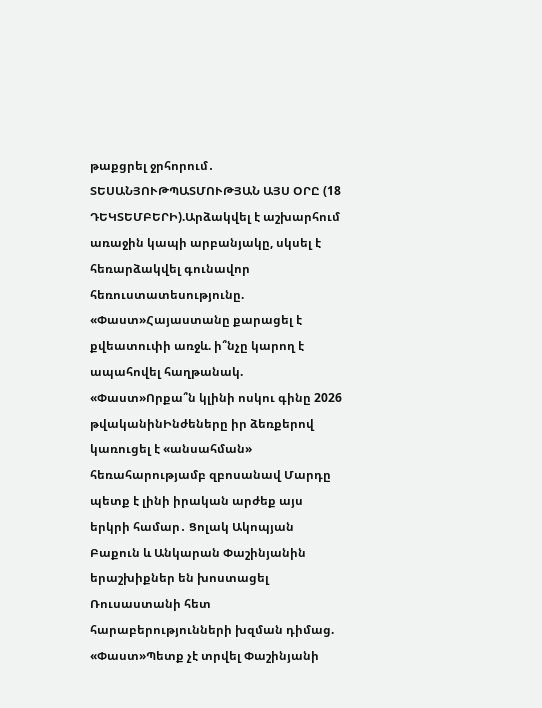թաքցրել ջրհորում․ ՏԵՍԱՆՅՈՒԹՊԱՏՄՈՒԹՅԱՆ ԱՅՍ ՕՐԸ (18 ԴԵԿՏԵՄԲԵՐԻ).Արձակվել է աշխարհում առաջին կապի արբանյակը, սկսել է հեռարձակվել գունավոր հեռուստատեսությունը. «Փաստ»Հայաստանը քարացել է քվեատուփի առջև. ի՞նչը կարող է ապահովել հաղթանակ. «Փաստ»Որքա՞ն կլինի ոսկու գինը 2026 թվականինԻնժեները իր ձեռքերով կառուցել է «անսահման» հեռահարությամբ զբոսանավ Մարդը պետք է լինի իրական արժեք այս երկրի համար․ Ցոլակ Ակոպյան Բաքուն և Անկարան Փաշինյանին երաշխիքներ են խոստացել Ռուսաստանի հետ հարաբերությունների խզման դիմաց. «Փաստ»Պետք չէ տրվել Փաշինյանի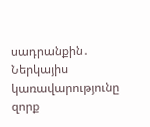սադրանքին․ Ներկայիս կառավարությունը զորք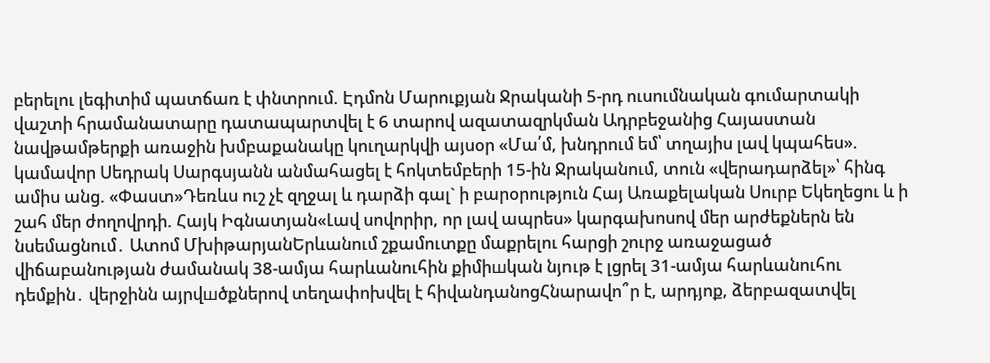բերելու լեգիտիմ պատճառ է փնտրում. Էդմոն Մարուքյան Ջրականի 5-րդ ուսումնական գումարտակի վաշտի հրամանատարը դատապարտվել է 6 տարով ազատազրկման Ադրբեջանից Հայաստան նավթամթերքի առաջին խմբաքանակը կուղարկվի այսօր «Մա՛մ, խնդրում եմ՝ տղայիս լավ կպահես». կամավոր Սեդրակ Սարգսյանն անմահացել է հոկտեմբերի 15-ին Ջրականում, տուն «վերադարձել»՝ հինգ ամիս անց. «Փաստ»Դեռևս ուշ չէ զղջալ և դարձի գալ` ի բարօրություն Հայ Առաքելական Սուրբ Եկեղեցու և ի շահ մեր ժողովրդի. Հայկ Իգնատյան«Լավ սովորիր, որ լավ ապրես» կարգախոսով մեր արժեքներն են նսեմացնում․ Ատոմ ՄխիթարյանԵրևանում շքամուտքը մաքրելու հարցի շուրջ առաջացած վիճաբանության ժամանակ 38-ամյա հարևանուհին քիմիшկան նյnւթ է լցրել 31-ամյա հարևանուհու դեմքին․ վերջինն այրվшծքներով տեղափոխվել է հիվանդանոցՀնարավո՞ր է, արդյոք, ձերբազատվել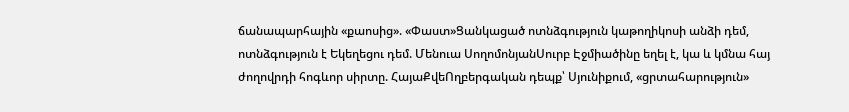ճանապարհային «քաոսից». «Փաստ»Ցանկացած ոտնձգություն կաթողիկոսի անձի դեմ, ոտնձգություն է Եկեղեցու դեմ. Մենուա ՍողոմոնյանՍուրբ Էջմիածինը եղել է, կա և կմնա հայ ժողովրդի հոգևոր սիրտը. ՀայաՔվեՈղբերգական դեպք՝ Սյունիքում, «ցրտահարություն»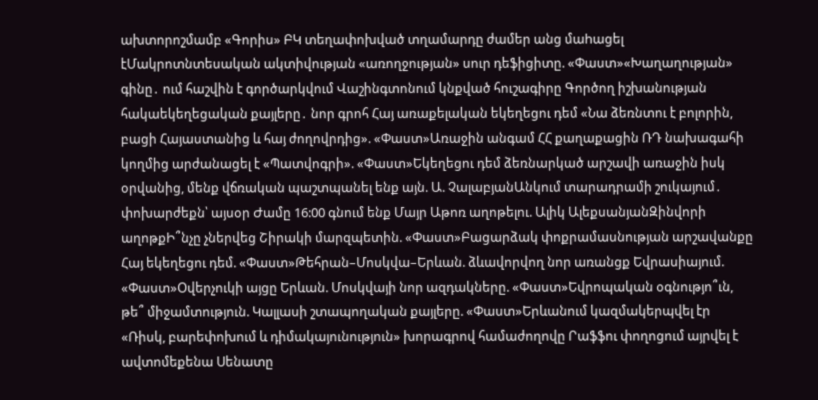ախտորոշմամբ «Գորիս» ԲԿ տեղափոխված տղամարդը ժամեր անց մաhացել էՄակրոտնտեսական ակտիվության «առողջության» սուր դեֆիցիտը. «Փաստ»«Խաղաղության» գինը․ ում հաշվին է գործարկվում Վաշինգտոնում կնքված հուշագիրը Գործող իշխանության հակաեկեղեցական քայլերը․ նոր գրոհ Հայ առաքելական եկեղեցու դեմ «Նա ձեռնտու է բոլորին, բացի Հայաստանից և հայ ժողովրդից». «Փաստ»Առաջին անգամ ՀՀ քաղաքացին ՌԴ նախագահի կողմից արժանացել է «Պատվոգրի». «Փաստ»Եկեղեցու դեմ ձեռնարկած արշավի առաջին իսկ օրվանից, մենք վճռական պաշտպանել ենք այն. Ա. ՉալաբյանԱնկում տարադրամի շուկայում․ փոխարժեքն՝ այսօր Ժամը 16:00 գնում ենք Մայր Աթոռ աղոթելու. Ալիկ ԱլեքսանյանԶինվորի աղոթքԻ՞նչը չներվեց Շիրակի մարզպետին. «Փաստ»Բացարձակ փոքրամասնության արշավանքը Հայ եկեղեցու դեմ. «Փաստ»Թեհրան–Մոսկվա–Երևան. ձևավորվող նոր առանցք Եվրասիայում. «Փաստ»Օվերչուկի այցը Երևան. Մոսկվայի նոր ազդակները. «Փաստ»Եվրոպական օգնությո՞ւն, թե՞ միջամտություն. Կալլասի շտապողական քայլերը. «Փաստ»Երևանում կազմակերպվել էր «Ռիսկ, բարեփոխում և դիմակայունություն» խորագրով համաժողովը Րաֆֆու փողոցում այրվել է ավտոմեքենա Սենատը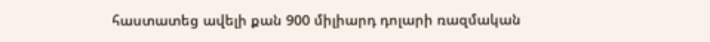հաստատեց ավելի քան 900 միլիարդ դոլարի ռազմական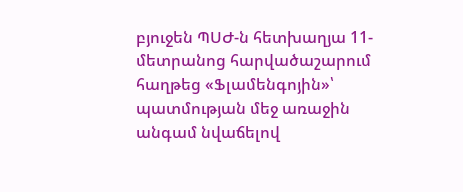բյուջեն ՊՍԺ-ն հետխաղյա 11-մետրանոց հարվածաշարում հաղթեց «Ֆլամենգոյին»՝ պատմության մեջ առաջին անգամ նվաճելով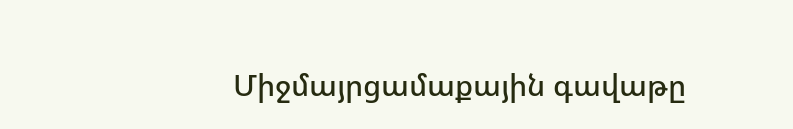Միջմայրցամաքային գավաթը